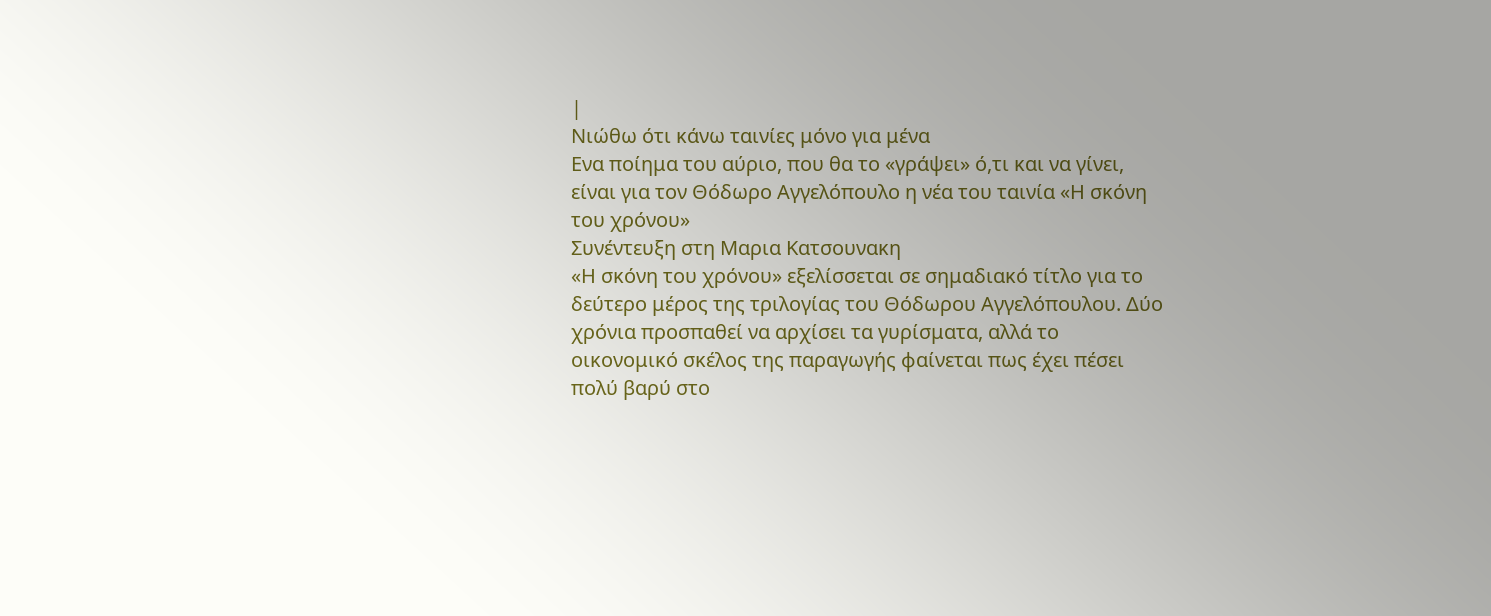|
Νιώθω ότι κάνω ταινίες μόνο για μένα
Ενα ποίημα του αύριο, που θα το «γράψει» ό,τι και να γίνει, είναι για τον Θόδωρο Αγγελόπουλο η νέα του ταινία «Η σκόνη του χρόνου»
Συνέντευξη στη Μαρια Κατσουνακη
«Η σκόνη του χρόνου» εξελίσσεται σε σημαδιακό τίτλο για το δεύτερο μέρος της τριλογίας του Θόδωρου Αγγελόπουλου. Δύο χρόνια προσπαθεί να αρχίσει τα γυρίσματα, αλλά το οικονομικό σκέλος της παραγωγής φαίνεται πως έχει πέσει πολύ βαρύ στο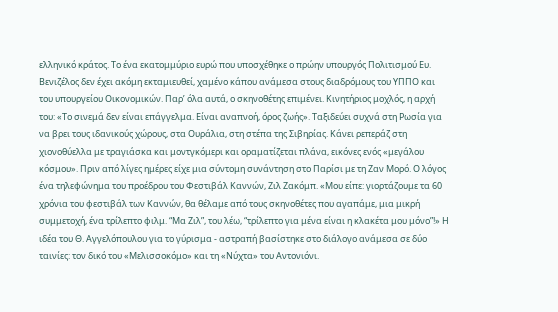ελληνικό κράτος. Το ένα εκατομμύριο ευρώ που υποσχέθηκε ο πρώην υπουργός Πολιτισμού Ευ. Βενιζέλος δεν έχει ακόμη εκταμιευθεί, χαμένο κάπου ανάμεσα στους διαδρόμους του ΥΠΠΟ και του υπουργείου Οικονομικών. Παρ’ όλα αυτά, ο σκηνοθέτης επιμένει. Κινητήριος μοχλός, η αρχή του: «Το σινεμά δεν είναι επάγγελμα. Είναι αναπνοή, όρος ζωής». Ταξιδεύει συχνά στη Ρωσία για να βρει τους ιδανικούς χώρους, στα Ουράλια, στη στέπα της Σιβηρίας. Κάνει ρεπεράζ στη χιονοθύελλα με τραγιάσκα και μοντγκόμερι και οραματίζεται πλάνα, εικόνες ενός «μεγάλου κόσμου». Πριν από λίγες ημέρες είχε μια σύντομη συνάντηση στο Παρίσι με τη Ζαν Μορό. Ο λόγος ένα τηλεφώνημα του προέδρου του Φεστιβάλ Καννών, Ζιλ Ζακόμπ. «Μου είπε: γιορτάζουμε τα 60 χρόνια του φεστιβάλ των Καννών, θα θέλαμε από τους σκηνοθέτες που αγαπάμε, μια μικρή συμμετοχή, ένα τρίλεπτο φιλμ. “Μα Ζιλ”, του λέω, “τρίλεπτο για μένα είναι η κλακέτα μου μόνο”!» Η ιδέα του Θ. Αγγελόπουλου για το γύρισμα - αστραπή βασίστηκε στο διάλογο ανάμεσα σε δύο ταινίες: τον δικό του «Μελισσοκόμο» και τη «Νύχτα» του Αντονιόνι.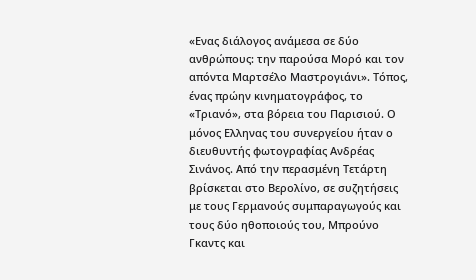«Ενας διάλογος ανάμεσα σε δύο ανθρώπους: την παρούσα Μορό και τον απόντα Μαρτσέλο Μαστρογιάνι». Τόπος, ένας πρώην κινηματογράφος, το «Τριανό», στα βόρεια του Παρισιού. Ο μόνος Ελληνας του συνεργείου ήταν ο διευθυντής φωτογραφίας Ανδρέας Σινάνος. Από την περασμένη Τετάρτη βρίσκεται στο Βερολίνο, σε συζητήσεις με τους Γερμανούς συμπαραγωγούς και τους δύο ηθοποιούς του, Μπρούνο Γκαντς και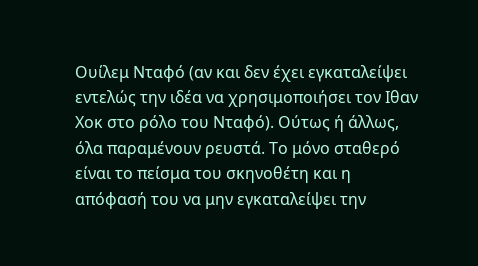Ουίλεμ Νταφό (αν και δεν έχει εγκαταλείψει εντελώς την ιδέα να χρησιμοποιήσει τον Ιθαν Χοκ στο ρόλο του Νταφό). Ούτως ή άλλως, όλα παραμένουν ρευστά. Το μόνο σταθερό είναι το πείσμα του σκηνοθέτη και η απόφασή του να μην εγκαταλείψει την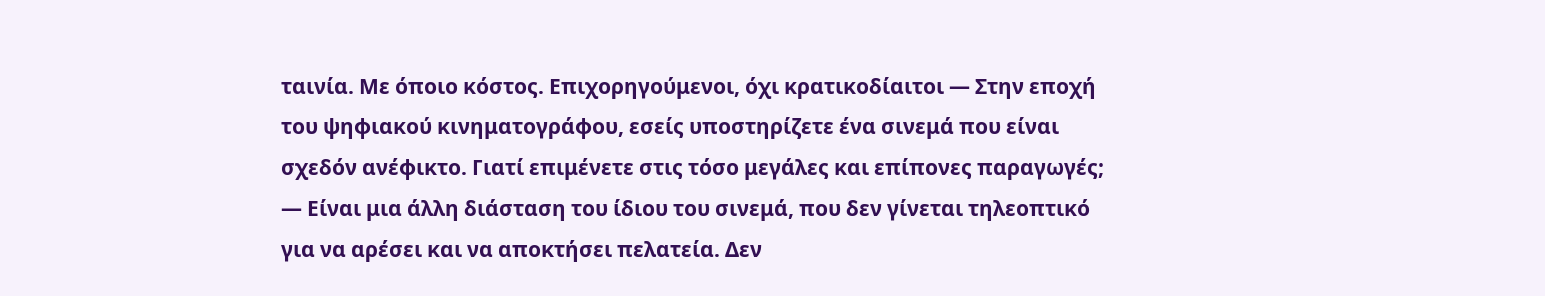ταινία. Με όποιο κόστος. Επιχορηγούμενοι, όχι κρατικοδίαιτοι — Στην εποχή του ψηφιακού κινηματογράφου, εσείς υποστηρίζετε ένα σινεμά που είναι σχεδόν ανέφικτο. Γιατί επιμένετε στις τόσο μεγάλες και επίπονες παραγωγές; — Είναι μια άλλη διάσταση του ίδιου του σινεμά, που δεν γίνεται τηλεοπτικό για να αρέσει και να αποκτήσει πελατεία. Δεν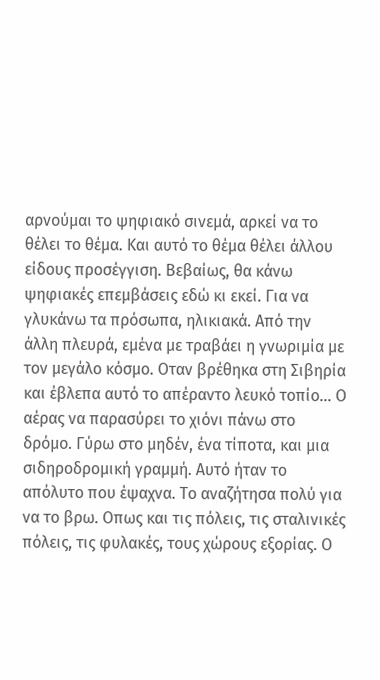αρνούμαι το ψηφιακό σινεμά, αρκεί να το θέλει το θέμα. Και αυτό το θέμα θέλει άλλου είδους προσέγγιση. Βεβαίως, θα κάνω ψηφιακές επεμβάσεις εδώ κι εκεί. Για να γλυκάνω τα πρόσωπα, ηλικιακά. Από την άλλη πλευρά, εμένα με τραβάει η γνωριμία με τον μεγάλο κόσμο. Οταν βρέθηκα στη Σιβηρία και έβλεπα αυτό το απέραντο λευκό τοπίο... Ο αέρας να παρασύρει το χιόνι πάνω στο δρόμο. Γύρω στο μηδέν, ένα τίποτα, και μια σιδηροδρομική γραμμή. Αυτό ήταν το απόλυτο που έψαχνα. Το αναζήτησα πολύ για να το βρω. Οπως και τις πόλεις, τις σταλινικές πόλεις, τις φυλακές, τους χώρους εξορίας. Ο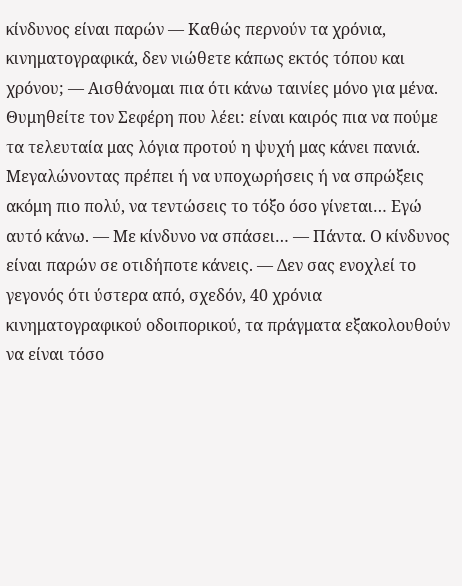κίνδυνος είναι παρών — Καθώς περνούν τα χρόνια, κινηματογραφικά, δεν νιώθετε κάπως εκτός τόπου και χρόνου; — Αισθάνομαι πια ότι κάνω ταινίες μόνο για μένα. Θυμηθείτε τον Σεφέρη που λέει: είναι καιρός πια να πούμε τα τελευταία μας λόγια προτού η ψυχή μας κάνει πανιά. Μεγαλώνοντας πρέπει ή να υποχωρήσεις ή να σπρώξεις ακόμη πιο πολύ, να τεντώσεις το τόξο όσο γίνεται… Εγώ αυτό κάνω. — Με κίνδυνο να σπάσει… — Πάντα. Ο κίνδυνος είναι παρών σε οτιδήποτε κάνεις. — Δεν σας ενοχλεί το γεγονός ότι ύστερα από, σχεδόν, 40 χρόνια κινηματογραφικού οδοιπορικού, τα πράγματα εξακολουθούν να είναι τόσο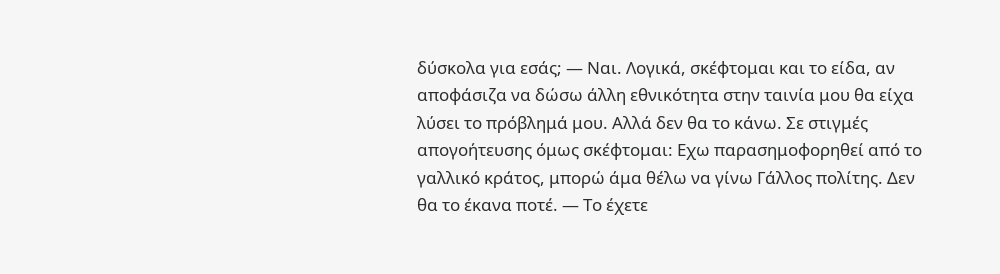δύσκολα για εσάς; — Ναι. Λογικά, σκέφτομαι και το είδα, αν αποφάσιζα να δώσω άλλη εθνικότητα στην ταινία μου θα είχα λύσει το πρόβλημά μου. Αλλά δεν θα το κάνω. Σε στιγμές απογοήτευσης όμως σκέφτομαι: Εχω παρασημοφορηθεί από το γαλλικό κράτος, μπορώ άμα θέλω να γίνω Γάλλος πολίτης. Δεν θα το έκανα ποτέ. — Το έχετε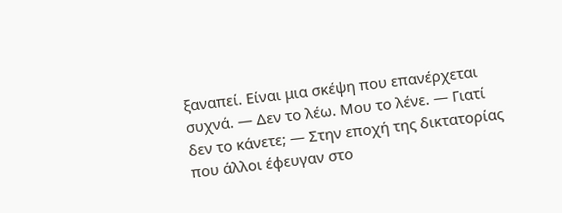ξαναπεί. Είναι μια σκέψη που επανέρχεται συχνά. — Δεν το λέω. Μου το λένε. — Γιατί δεν το κάνετε; — Στην εποχή της δικτατορίας που άλλοι έφευγαν στο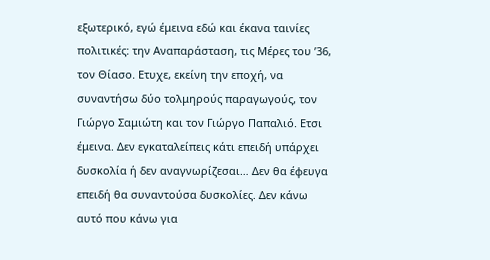εξωτερικό, εγώ έμεινα εδώ και έκανα ταινίες πολιτικές: την Αναπαράσταση, τις Μέρες του ’36, τον Θίασο. Ετυχε, εκείνη την εποχή, να συναντήσω δύο τολμηρούς παραγωγούς, τον Γιώργο Σαμιώτη και τον Γιώργο Παπαλιό. Ετσι έμεινα. Δεν εγκαταλείπεις κάτι επειδή υπάρχει δυσκολία ή δεν αναγνωρίζεσαι… Δεν θα έφευγα επειδή θα συναντούσα δυσκολίες. Δεν κάνω αυτό που κάνω για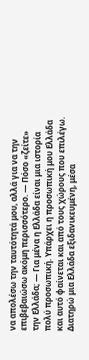να απολέσω την ταυτότητά μου, αλλά για να την επιβεβαιώσω ακόμη περισσότερο. — Πόσο «ζείτε» την Ελλάδα; — Για μένα η Ελλάδα είναι μια ιστορία πολύ προσωπική. Υπάρχει η προσωπική μου Ελλάδα και αυτό φαίνεται και από τους χώρους που επιλέγω. Διατηρώ μια Ελλάδα εξιδανικευμένη, μέσα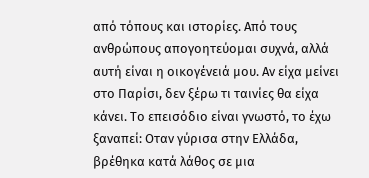από τόπους και ιστορίες. Από τους ανθρώπους απογοητεύομαι συχνά, αλλά αυτή είναι η οικογένειά μου. Αν είχα μείνει στο Παρίσι, δεν ξέρω τι ταινίες θα είχα κάνει. Το επεισόδιο είναι γνωστό, το έχω ξαναπεί: Οταν γύρισα στην Ελλάδα, βρέθηκα κατά λάθος σε μια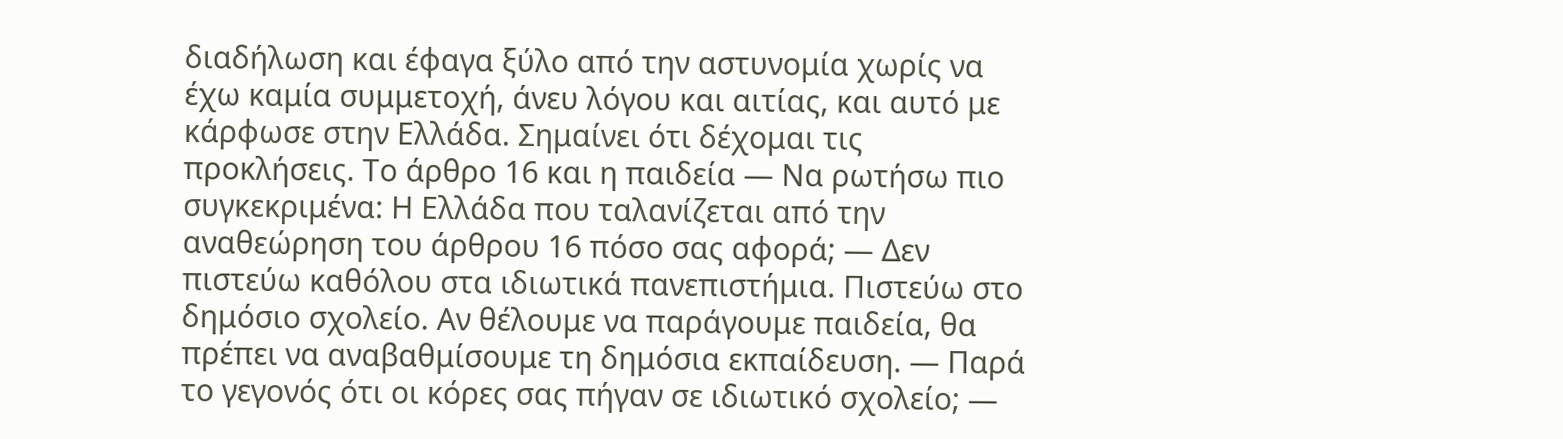διαδήλωση και έφαγα ξύλο από την αστυνομία χωρίς να έχω καμία συμμετοχή, άνευ λόγου και αιτίας, και αυτό με κάρφωσε στην Ελλάδα. Σημαίνει ότι δέχομαι τις προκλήσεις. Το άρθρο 16 και η παιδεία — Να ρωτήσω πιο συγκεκριμένα: Η Ελλάδα που ταλανίζεται από την αναθεώρηση του άρθρου 16 πόσο σας αφορά; — Δεν πιστεύω καθόλου στα ιδιωτικά πανεπιστήμια. Πιστεύω στο δημόσιο σχολείο. Αν θέλουμε να παράγουμε παιδεία, θα πρέπει να αναβαθμίσουμε τη δημόσια εκπαίδευση. — Παρά το γεγονός ότι οι κόρες σας πήγαν σε ιδιωτικό σχολείο; —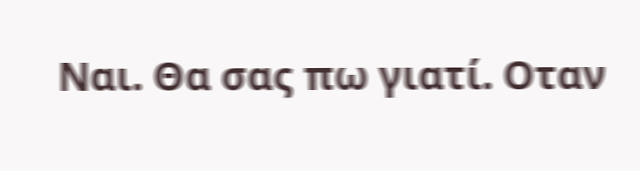Ναι. Θα σας πω γιατί. Οταν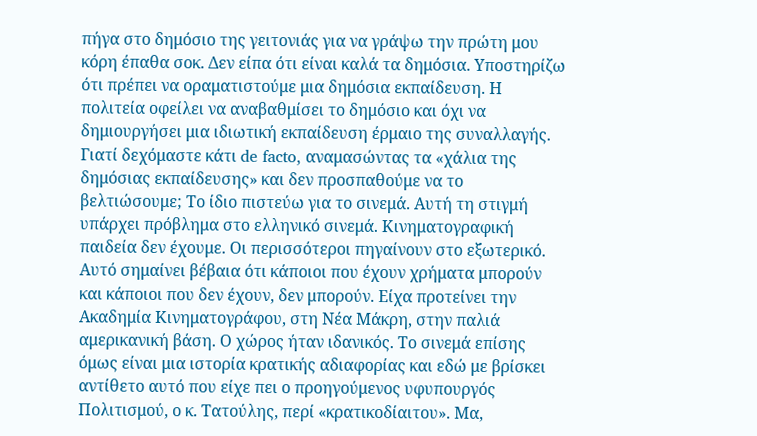πήγα στο δημόσιο της γειτονιάς για να γράψω την πρώτη μου κόρη έπαθα σοκ. Δεν είπα ότι είναι καλά τα δημόσια. Υποστηρίζω ότι πρέπει να οραματιστούμε μια δημόσια εκπαίδευση. Η πολιτεία οφείλει να αναβαθμίσει το δημόσιο και όχι να δημιουργήσει μια ιδιωτική εκπαίδευση έρμαιο της συναλλαγής. Γιατί δεχόμαστε κάτι de facto, αναμασώντας τα «χάλια της δημόσιας εκπαίδευσης» και δεν προσπαθούμε να το βελτιώσουμε; Το ίδιο πιστεύω για το σινεμά. Αυτή τη στιγμή υπάρχει πρόβλημα στο ελληνικό σινεμά. Κινηματογραφική παιδεία δεν έχουμε. Οι περισσότεροι πηγαίνουν στο εξωτερικό. Αυτό σημαίνει βέβαια ότι κάποιοι που έχουν χρήματα μπορούν και κάποιοι που δεν έχουν, δεν μπορούν. Είχα προτείνει την Ακαδημία Κινηματογράφου, στη Νέα Μάκρη, στην παλιά αμερικανική βάση. Ο χώρος ήταν ιδανικός. Το σινεμά επίσης όμως είναι μια ιστορία κρατικής αδιαφορίας και εδώ με βρίσκει αντίθετο αυτό που είχε πει ο προηγούμενος υφυπουργός Πολιτισμού, ο κ. Τατούλης, περί «κρατικοδίαιτου». Μα,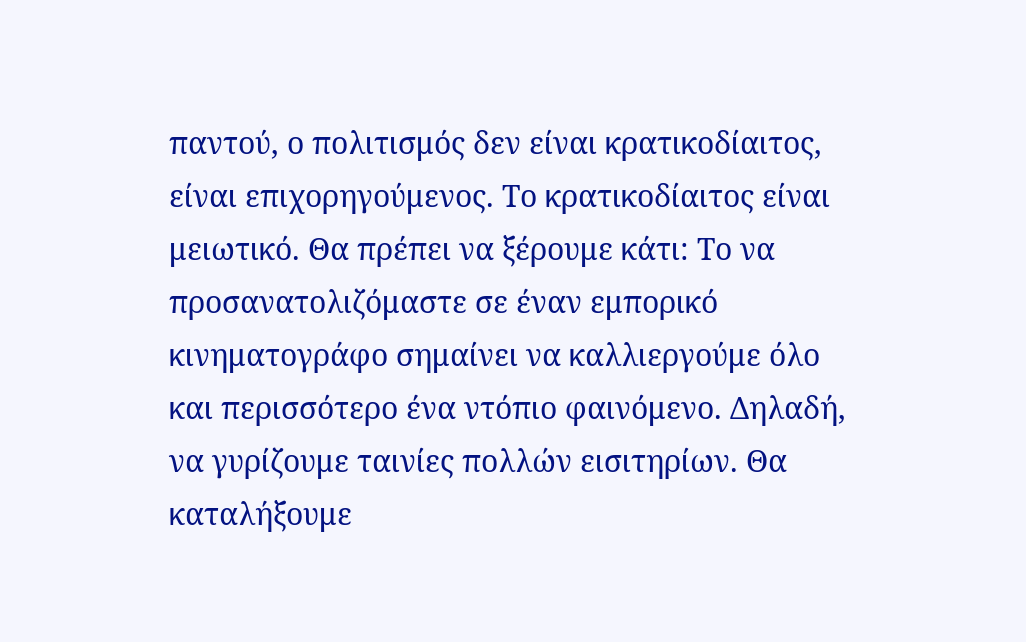παντού, ο πολιτισμός δεν είναι κρατικοδίαιτος, είναι επιχορηγούμενος. Το κρατικοδίαιτος είναι μειωτικό. Θα πρέπει να ξέρουμε κάτι: Το να προσανατολιζόμαστε σε έναν εμπορικό κινηματογράφο σημαίνει να καλλιεργούμε όλο και περισσότερο ένα ντόπιο φαινόμενο. Δηλαδή, να γυρίζουμε ταινίες πολλών εισιτηρίων. Θα καταλήξουμε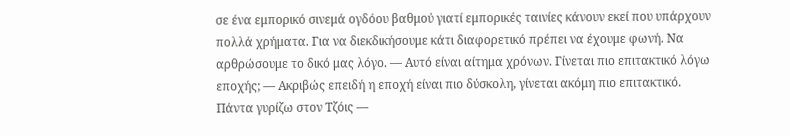σε ένα εμπορικό σινεμά ογδόου βαθμού γιατί εμπορικές ταινίες κάνουν εκεί που υπάρχουν πολλά χρήματα. Για να διεκδικήσουμε κάτι διαφορετικό πρέπει να έχουμε φωνή. Να αρθρώσουμε το δικό μας λόγο. — Αυτό είναι αίτημα χρόνων. Γίνεται πιο επιτακτικό λόγω εποχής; — Ακριβώς επειδή η εποχή είναι πιο δύσκολη, γίνεται ακόμη πιο επιτακτικό. Πάντα γυρίζω στον Τζόις —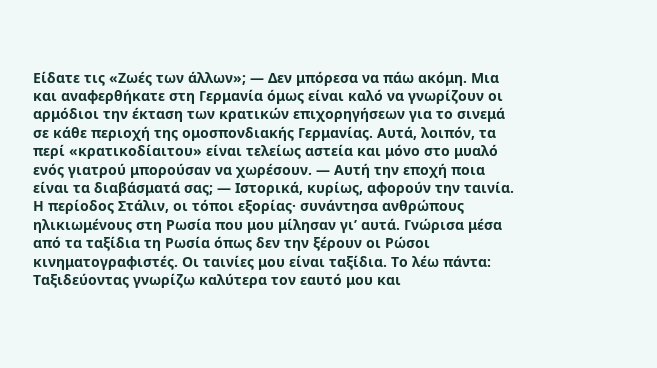Είδατε τις «Ζωές των άλλων»; — Δεν μπόρεσα να πάω ακόμη. Μια και αναφερθήκατε στη Γερμανία όμως είναι καλό να γνωρίζουν οι αρμόδιοι την έκταση των κρατικών επιχορηγήσεων για το σινεμά σε κάθε περιοχή της ομοσπονδιακής Γερμανίας. Αυτά, λοιπόν, τα περί «κρατικοδίαιτου» είναι τελείως αστεία και μόνο στο μυαλό ενός γιατρού μπορούσαν να χωρέσουν. — Αυτή την εποχή ποια είναι τα διαβάσματά σας; — Ιστορικά, κυρίως, αφορούν την ταινία. Η περίοδος Στάλιν, οι τόποι εξορίας· συνάντησα ανθρώπους ηλικιωμένους στη Ρωσία που μου μίλησαν γι’ αυτά. Γνώρισα μέσα από τα ταξίδια τη Ρωσία όπως δεν την ξέρουν οι Ρώσοι κινηματογραφιστές. Οι ταινίες μου είναι ταξίδια. Το λέω πάντα: Ταξιδεύοντας γνωρίζω καλύτερα τον εαυτό μου και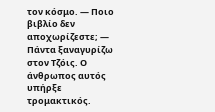τον κόσμο. — Ποιο βιβλίο δεν αποχωρίζεστε; — Πάντα ξαναγυρίζω στον Τζόις. Ο άνθρωπος αυτός υπήρξε τρομακτικός.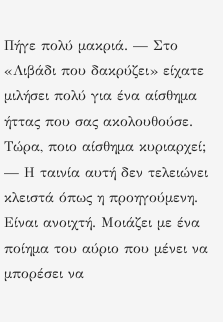Πήγε πολύ μακριά. — Στο «Λιβάδι που δακρύζει» είχατε μιλήσει πολύ για ένα αίσθημα ήττας που σας ακολουθούσε. Τώρα, ποιο αίσθημα κυριαρχεί; — Η ταινία αυτή δεν τελειώνει κλειστά όπως η προηγούμενη. Είναι ανοιχτή. Μοιάζει με ένα ποίημα του αύριο που μένει να μπορέσει να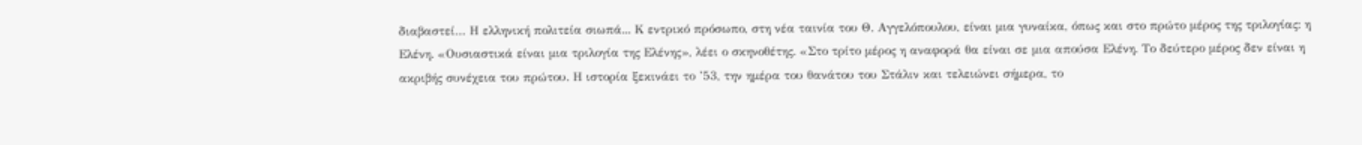διαβαστεί… Η ελληνική πολιτεία σιωπά... Κ εντρικό πρόσωπο, στη νέα ταινία του Θ. Αγγελόπουλου, είναι μια γυναίκα, όπως και στο πρώτο μέρος της τριλογίας: η Ελένη. «Ουσιαστικά είναι μια τριλογία της Ελένης», λέει ο σκηνοθέτης. «Στο τρίτο μέρος η αναφορά θα είναι σε μια απούσα Ελένη. Το δεύτερο μέρος δεν είναι η ακριβής συνέχεια του πρώτου. Η ιστορία ξεκινάει το ’53, την ημέρα του θανάτου του Στάλιν και τελειώνει σήμερα, το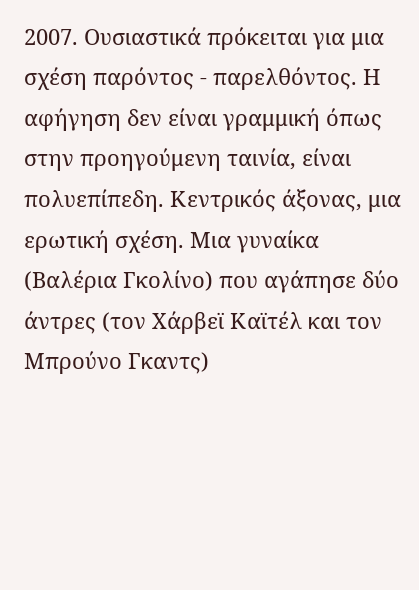2007. Ουσιαστικά πρόκειται για μια σχέση παρόντος - παρελθόντος. Η αφήγηση δεν είναι γραμμική όπως στην προηγούμενη ταινία, είναι πολυεπίπεδη. Κεντρικός άξονας, μια ερωτική σχέση. Μια γυναίκα (Βαλέρια Γκολίνο) που αγάπησε δύο άντρες (τον Χάρβεϊ Καϊτέλ και τον Μπρούνο Γκαντς)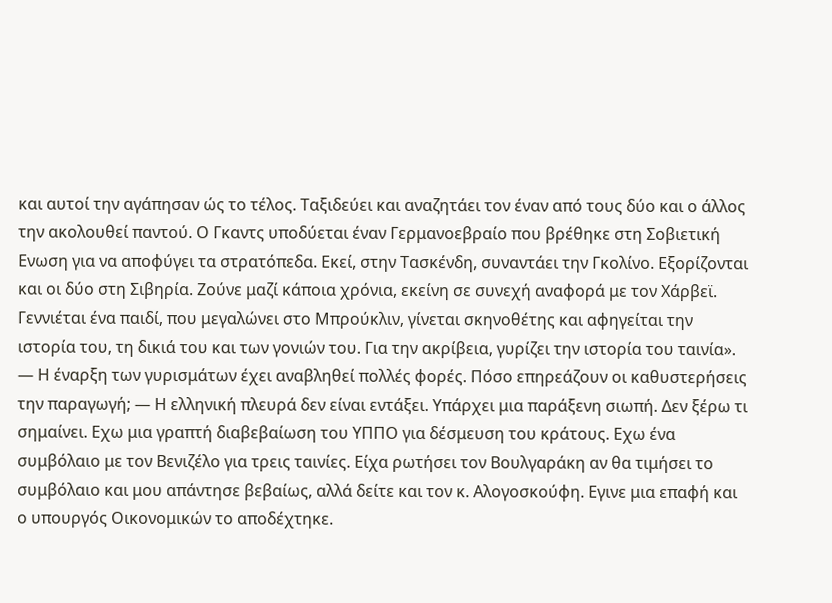και αυτοί την αγάπησαν ώς το τέλος. Ταξιδεύει και αναζητάει τον έναν από τους δύο και ο άλλος την ακολουθεί παντού. Ο Γκαντς υποδύεται έναν Γερμανοεβραίο που βρέθηκε στη Σοβιετική Ενωση για να αποφύγει τα στρατόπεδα. Εκεί, στην Τασκένδη, συναντάει την Γκολίνο. Εξορίζονται και οι δύο στη Σιβηρία. Ζούνε μαζί κάποια χρόνια, εκείνη σε συνεχή αναφορά με τον Χάρβεϊ. Γεννιέται ένα παιδί, που μεγαλώνει στο Μπρούκλιν, γίνεται σκηνοθέτης και αφηγείται την ιστορία του, τη δικιά του και των γονιών του. Για την ακρίβεια, γυρίζει την ιστορία του ταινία». — Η έναρξη των γυρισμάτων έχει αναβληθεί πολλές φορές. Πόσο επηρεάζουν οι καθυστερήσεις την παραγωγή; — Η ελληνική πλευρά δεν είναι εντάξει. Υπάρχει μια παράξενη σιωπή. Δεν ξέρω τι σημαίνει. Εχω μια γραπτή διαβεβαίωση του ΥΠΠΟ για δέσμευση του κράτους. Εχω ένα συμβόλαιο με τον Βενιζέλο για τρεις ταινίες. Είχα ρωτήσει τον Βουλγαράκη αν θα τιμήσει το συμβόλαιο και μου απάντησε βεβαίως, αλλά δείτε και τον κ. Αλογοσκούφη. Εγινε μια επαφή και ο υπουργός Οικονομικών το αποδέχτηκε.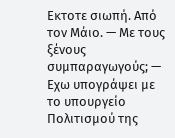Εκτοτε σιωπή. Από τον Μάιο. — Με τους ξένους συμπαραγωγούς; — Εχω υπογράψει με το υπουργείο Πολιτισμού της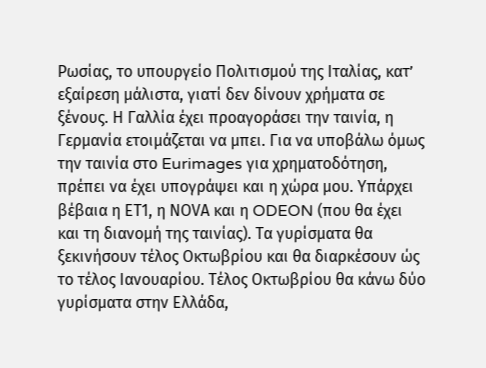Ρωσίας, το υπουργείο Πολιτισμού της Ιταλίας, κατ’ εξαίρεση μάλιστα, γιατί δεν δίνουν χρήματα σε ξένους. Η Γαλλία έχει προαγοράσει την ταινία, η Γερμανία ετοιμάζεται να μπει. Για να υποβάλω όμως την ταινία στο Eurimages για χρηματοδότηση, πρέπει να έχει υπογράψει και η χώρα μου. Υπάρχει βέβαια η ΕΤ1, η ΝΟVA και η ODEON (που θα έχει και τη διανομή της ταινίας). Τα γυρίσματα θα ξεκινήσουν τέλος Οκτωβρίου και θα διαρκέσουν ώς το τέλος Ιανουαρίου. Τέλος Οκτωβρίου θα κάνω δύο γυρίσματα στην Ελλάδα,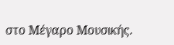στο Μέγαρο Μουσικής.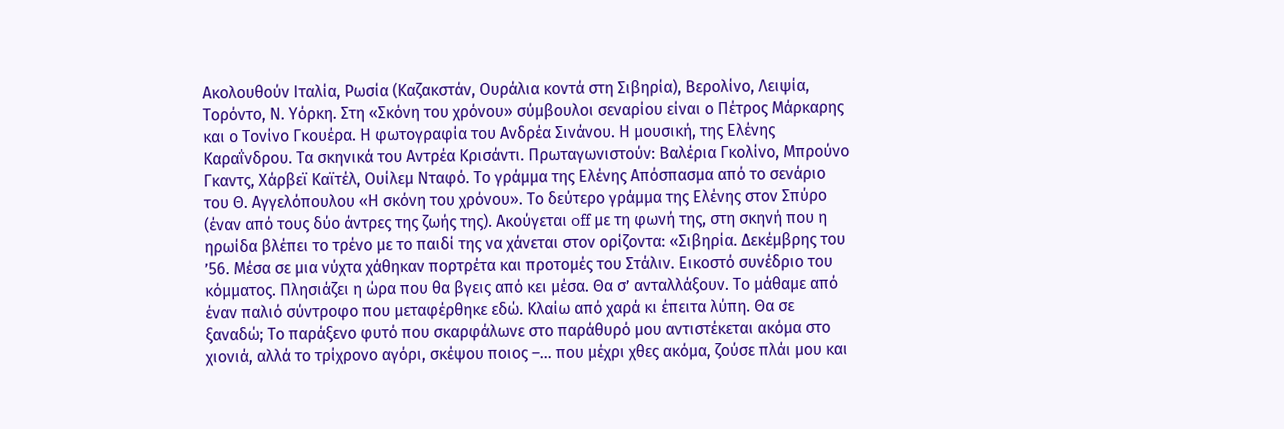Ακολουθούν Ιταλία, Ρωσία (Καζακστάν, Ουράλια κοντά στη Σιβηρία), Βερολίνο, Λειψία, Τορόντο, Ν. Υόρκη. Στη «Σκόνη του χρόνου» σύμβουλοι σεναρίου είναι ο Πέτρος Μάρκαρης και ο Τονίνο Γκουέρα. Η φωτογραφία του Ανδρέα Σινάνου. Η μουσική, της Ελένης Καραΐνδρου. Τα σκηνικά του Αντρέα Κρισάντι. Πρωταγωνιστούν: Βαλέρια Γκολίνο, Μπρούνο Γκαντς, Χάρβεϊ Καϊτέλ, Ουίλεμ Νταφό. Το γράμμα της Ελένης Απόσπασμα από το σενάριο του Θ. Αγγελόπουλου «Η σκόνη του χρόνου». Το δεύτερο γράμμα της Ελένης στον Σπύρο (έναν από τους δύο άντρες της ζωής της). Ακούγεται off με τη φωνή της, στη σκηνή που η ηρωίδα βλέπει το τρένο με το παιδί της να χάνεται στον ορίζοντα: «Σιβηρία. Δεκέμβρης του ’56. Μέσα σε μια νύχτα χάθηκαν πορτρέτα και προτομές του Στάλιν. Εικοστό συνέδριο του κόμματος. Πλησιάζει η ώρα που θα βγεις από κει μέσα. Θα σ’ ανταλλάξουν. Το μάθαμε από έναν παλιό σύντροφο που μεταφέρθηκε εδώ. Κλαίω από χαρά κι έπειτα λύπη. Θα σε ξαναδώ; Το παράξενο φυτό που σκαρφάλωνε στο παράθυρό μου αντιστέκεται ακόμα στο χιονιά, αλλά το τρίχρονο αγόρι, σκέψου ποιος –… που μέχρι χθες ακόμα, ζούσε πλάι μου και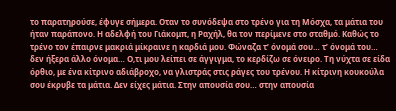το παρατηρούσε, έφυγε σήμερα. Οταν το συνόδεψα στο τρένο για τη Μόσχα, τα μάτια του ήταν παράπονο. Η αδελφή του Γιάκομπ, η Ραχήλ, θα τον περίμενε στο σταθμό. Καθώς το τρένο τον έπαιρνε μακριά μίκραινε η καρδιά μου. Φώναζα τ’ όνομά σου… τ’ όνομά του… δεν ήξερα άλλο όνομα… Ο,τι μου λείπει σε άγγιγμα, το κερδίζω σε όνειρο. Τη νύχτα σε είδα όρθιο, με ένα κίτρινο αδιάβροχο, να γλιστράς στις ράγες του τρένου. Η κίτρινη κουκούλα σου έκρυβε τα μάτια. Δεν είχες μάτια. Στην απουσία σου… στην απουσία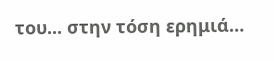του... στην τόση ερημιά…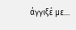άγγιξέ με…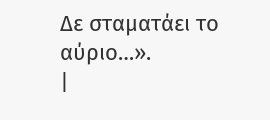Δε σταματάει το αύριο…».
|